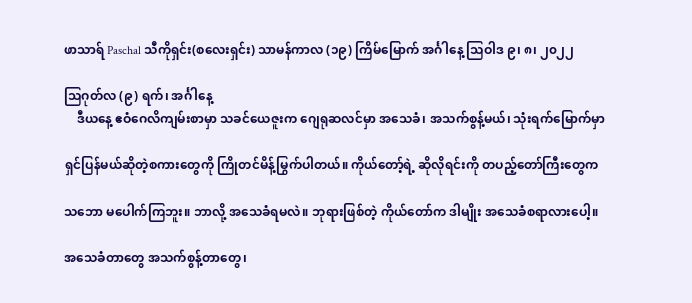ဖာသာရ် Paschal သီကိုရှင်း(စလေးရှင်း) သာမန်ကာလ (၁၉) ကြိမ်မြောက် အင်္ဂါနေ့ သြဝါဒ ၉၊ ၈၊ ၂၀၂၂

သြဂုတ်လ (၉) ရက်၊ အင်္ဂါနေ့
    ဒီယနေ့ ဧဝံဂေလိကျမ်းစာမှာ သခင်ယေဇူးက ဂျေရုဆလင်မှာ အသေခံ၊ အသက်စွန့်မယ်၊ သုံးရက်မြောက်မှာ

ရှင်ပြန်မယ်ဆိုတဲ့စကားတွေကို ကြိုတင်မိန့်မြွက်ပါတယ်။ ကိုယ်တော့်ရဲ့ ဆိုလိုရင်းကို တပည့်တော်ကြီးတွေက

သဘော မပေါက်ကြဘူး။ ဘာလို့ အသေခံရမလဲ။ ဘုရားဖြစ်တဲ့ ကိုယ်တော်က ဒါမျိုး အသေခံစရာလားပေါ့။

အသေခံတာတွေ အသက်စွန့်တာတွေ၊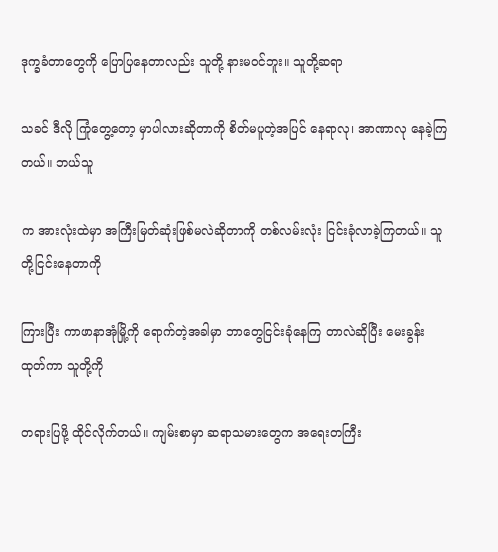ဒုက္ခခံတာတွေကို ပြောပြနေတာလည်း သူတို့ နားမဝင်ဘူး။ သူတို့ဆရာ

သခင် ဒီလို ကြုံတွေ့တော့ မှာပါလားဆိုတာကို စိတ်မပူတဲ့အပြင် နေရာလု၊ အာဏာလု နေခဲ့ကြတယ်။ ဘယ်သူ

က အားလုံးထဲမှာ အကြီးမြတ်ဆုံးဖြစ်မလဲဆိုတာကို တစ်လမ်းလုံး ငြင်းခုံလာခဲ့ကြတယ်။ သူတို့ငြင်းနေတာကို

ကြားပြီး ကာဖာနာအုံမြို့ကို ရောက်တဲ့အခါမှာ ဘာတွေငြင်းခုံနေကြ တာလဲဆိုပြီး မေးခွန်းထုတ်ကာ သူတို့ကို

တရားပြဖို့ ထိုင်လိုက်တယ်။ ကျမ်းစာမှာ ဆရာသမားတွေက အရေးတကြီး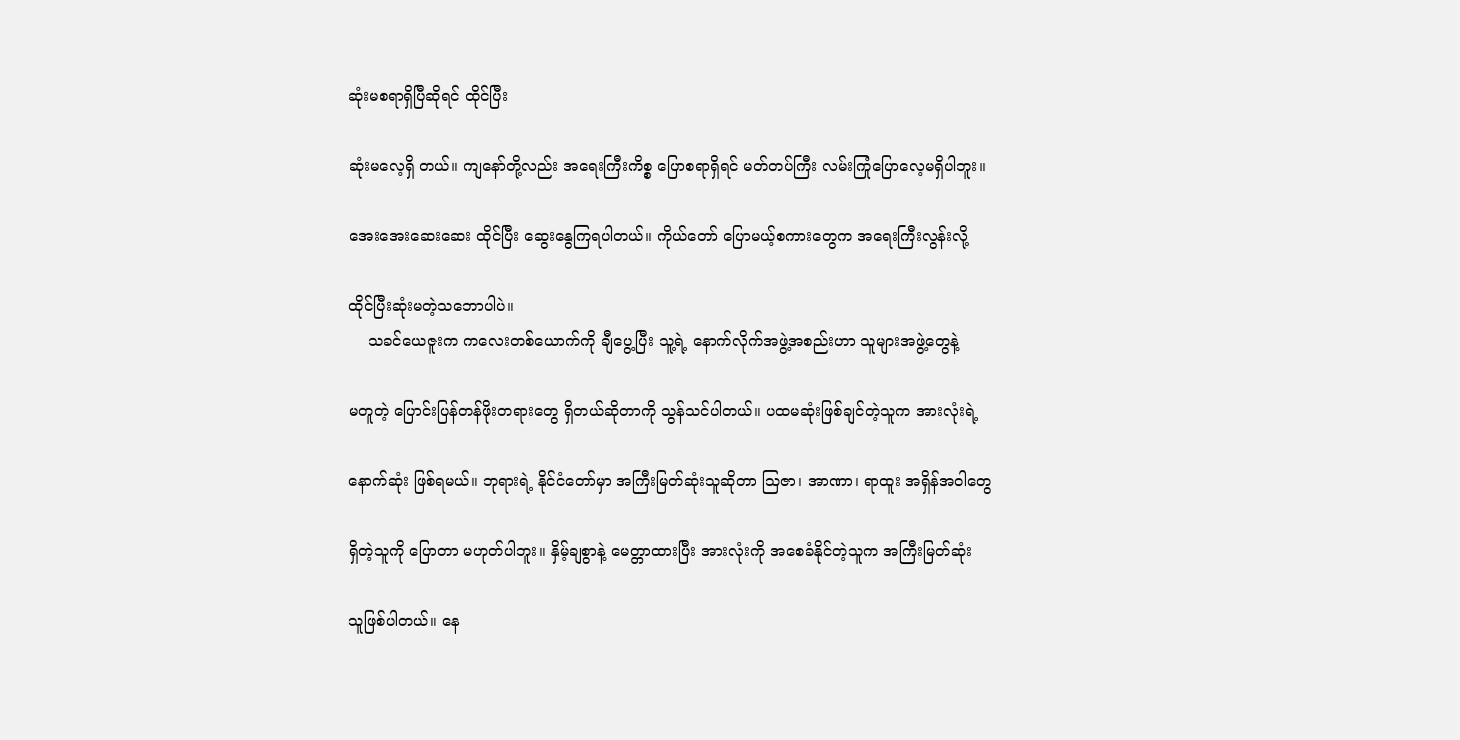ဆုံးမစရာရှိပြီဆိုရင် ထိုင်ပြီး

ဆုံးမလေ့ရှိ တယ်။ ကျနော်တို့လည်း အရေးကြီးကိစ္စ ပြောစရာရှိရင် မတ်တပ်ကြီး လမ်းကြုံပြောလေ့မရှိပါဘူး။

အေးအေးဆေးဆေး ထိုင်ပြီး ဆွေးနွေကြရပါတယ်။ ကိုယ်တော် ပြောမယ့်စကားတွေက အရေးကြီးလွန်းလို့

ထိုင်ပြီးဆုံးမတဲ့သဘောပါပဲ။
    သခင်ယေဇူးက ကလေးတစ်ယောက်ကို ချီပွေ့ပြီး သူ့ရဲ့ နောက်လိုက်အဖွဲ့အစည်းဟာ သူများအဖွဲ့တွေနဲ့

မတူတဲ့ ပြောင်းပြန်တန်ဖိုးတရားတွေ ရှိတယ်ဆိုတာကို သွန်သင်ပါတယ်။ ပထမဆုံးဖြစ်ချင်တဲ့သူက အားလုံးရဲ့

နောက်ဆုံး ဖြစ်ရမယ်။ ဘုရားရဲ့ နိုင်ငံတော်မှာ အကြီးမြတ်ဆုံးသူဆိုတာ သြဇာ၊ အာဏာ၊ ရာထူး အရှိန်အဝါတွေ

ရှိတဲ့သူကို ပြောတာ မဟုတ်ပါဘူး။ နှိမ့်ချစွာနဲ့ မေတ္တာထားပြီး အားလုံးကို အစေခံနိုင်တဲ့သူက အကြီးမြတ်ဆုံး

သူဖြစ်ပါတယ်။ နေ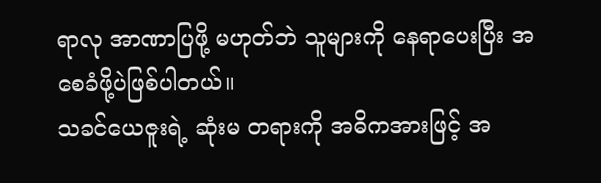ရာလု အာဏာပြဖို့ မဟုတ်ဘဲ သူများကို နေရာပေးပြီး အစေခံဖို့ပဲဖြစ်ပါတယ်။
သခင်ယေဇူးရဲ့ ဆုံးမ တရားကို အဓိကအားဖြင့် အ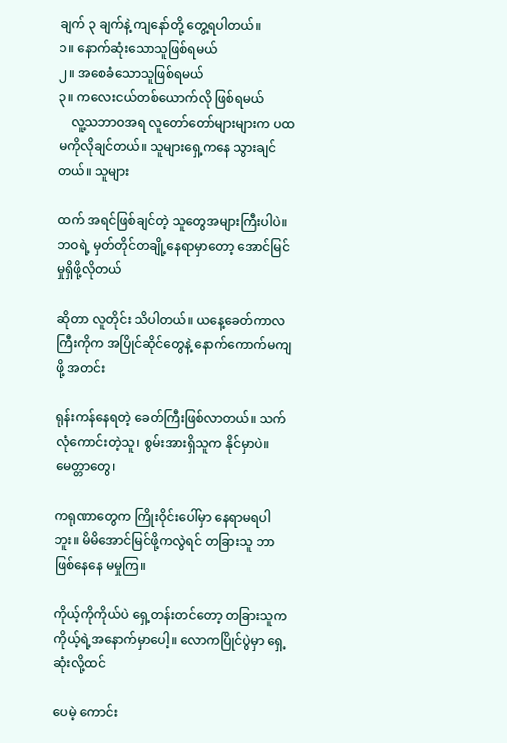ချက် ၃ ချက်နဲ့ ကျနော်တို့ တွေ့ရပါတယ်။
၁။ နောက်ဆုံးသောသူဖြစ်ရမယ်
၂။ အစေခံသောသူဖြစ်ရမယ်
၃။ ကလေးငယ်တစ်ယောက်လို ဖြစ်ရမယ်
    လူ့သဘာဝအရ လူတော်တော်များများက ပထမကိုလိုချင်တယ်။ သူများရှေ့ကနေ သွားချင်တယ်။ သူများ

ထက် အရင်ဖြစ်ချင်တဲ့ သူတွေအများကြီးပါပဲ။ ဘဝရဲ့ မှတ်တိုင်တချို့နေရာမှာတော့ အောင်မြင်မှုရှိဖို့လိုတယ်

ဆိုတာ လူတိုင်း သိပါတယ်။ ယနေ့ခေတ်ကာလကြီးကိုက အပြိုင်ဆိုင်တွေနဲ့ နောက်ကောက်မကျဖို့ အတင်း

ရုန်းကန်နေရတဲ့ ခေတ်ကြီးဖြစ်လာတယ်။ သက်လုံကောင်းတဲ့သူ၊ စွမ်းအားရှိသူက နိုင်မှာပဲ။ မေတ္တာတွေ၊

ကရုဏာတွေက ကြိုးဝိုင်းပေါ်မှာ နေရာမရပါဘူး။ မိမိအောင်မြင်ဖို့ကလွဲရင် တခြားသူ ဘာဖြစ်နေနေ မမှုကြ။

ကိုယ့်ကိုကိုယ်ပဲ ရှေ့တန်းတင်တော့ တခြားသူက ကိုယ့်ရဲ့အနောက်မှာပေါ့။ လောကပြိုင်ပွဲမှာ ရှေ့ဆုံးလို့ထင်

ပေမဲ့ ကောင်း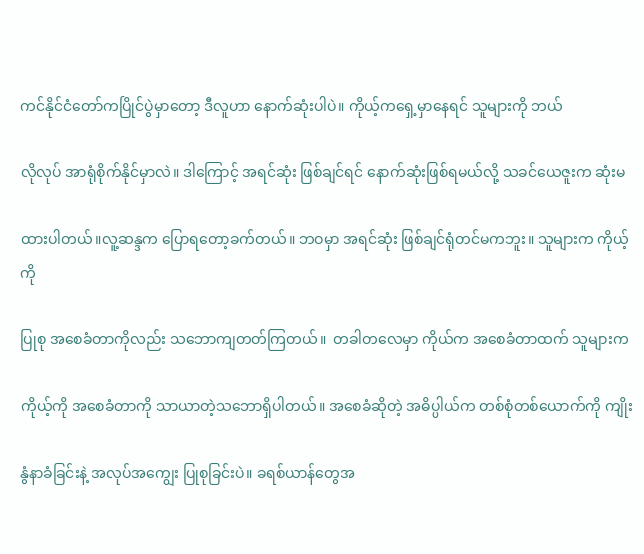ကင်နိုင်ငံတော်ကပြိုင်ပွဲမှာတော့ ဒီလူဟာ နောက်ဆုံးပါပဲ။ ကိုယ့်ကရှေ့မှာနေရင် သူများကို ဘယ်

လိုလုပ် အာရုံစိုက်နိုင်မှာလဲ။ ဒါကြောင့် အရင်ဆုံး ဖြစ်ချင်ရင် နောက်ဆုံးဖြစ်ရမယ်လို့ သခင်ယေဇူးက ဆုံးမ

ထားပါတယ်။လူ့ဆန္ဒက ပြောရတော့ခက်တယ်။ ဘဝမှာ အရင်ဆုံး ဖြစ်ချင်ရုံတင်မကဘူး။ သူများက ကိုယ့်ကို

ပြုစု အစေခံတာကိုလည်း သဘောကျတတ်ကြတယ်။  တခါတလေမှာ ကိုယ်က အစေခံတာထက် သူများက

ကိုယ့်ကို အစေခံတာကို သာယာတဲ့သဘောရှိပါတယ်။ အစေခံဆိုတဲ့ အဓိပ္ပါယ်က တစ်စုံတစ်ယောက်ကို ကျိုး

နွံနာခံခြင်းနဲ့ အလုပ်အကျွေး ပြုစုခြင်းပဲ။ ခရစ်ယာန်တွေအ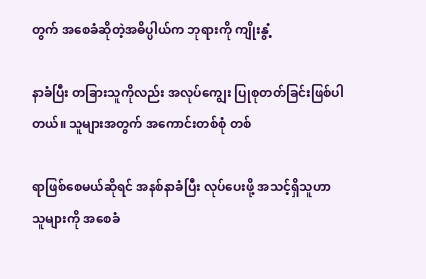တွက် အစေခံဆိုတဲ့အဓိပ္ပါယ်က ဘုရားကို ကျိုးနွံ့

နာခံပြီး တခြားသူကိုလည်း အလုပ်ကျွေး ပြုစုတတ်ခြင်းဖြစ်ပါတယ်။ သူများအတွက် အကောင်းတစ်စုံ တစ်

ရာဖြစ်စေမယ်ဆိုရင် အနစ်နာခံပြီး လုပ်ပေးဖို့ အသင့်ရှိသူဟာ သူများကို အစေခံ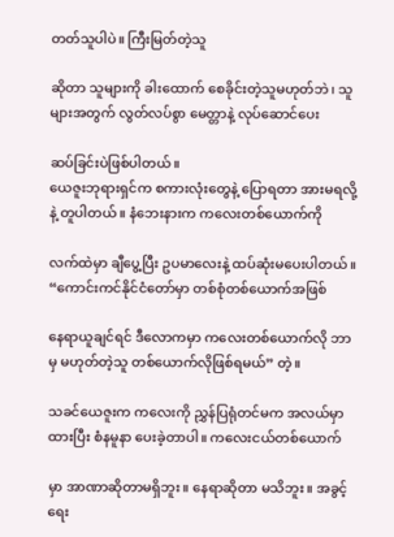တတ်သူပါပဲ။ ကြီးမြတ်တဲ့သူ

ဆိုတာ သူများကို ခါးထောက် စေခိုင်းတဲ့သူမဟုတ်ဘဲ၊ သူများအတွက် လွတ်လပ်စွာ မေတ္တာနဲ့ လုပ်ဆောင်ပေး

ဆပ်ခြင်းပဲဖြစ်ပါတယ်။
ယေဇူးဘုရားရှင်က စကားလုံးတွေနဲ့ ပြောရတာ အားမရလို့နဲ့ တူပါတယ်။ နံဘေးနားက ကလေးတစ်ယောက်ကို

လက်ထဲမှာ ချီပွေ့ပြီး ဥပမာလေးနဲ့ ထပ်ဆုံးမပေးပါတယ်။ “ကောင်းကင်နိုင်ငံတော်မှာ တစ်စုံတစ်ယောက်အဖြစ်

နေရာယူချင်ရင် ဒီလောကမှာ ကလေးတစ်ယောက်လို ဘာမှ မဟုတ်တဲ့သူ တစ်ယောက်လိုဖြစ်ရမယ်” တဲ့။

သခင်ယေဇူးက ကလေးကို ညွှန်ပြရုံတင်မက အလယ်မှာထားပြီး စံနမူနာ ပေးခဲ့တာပါ။ ကလေးငယ်တစ်ယောက်

မှာ အာဏာဆိုတာမရှိဘူး။ နေရာဆိုတာ မသိဘူး။ အခွင့်ရေး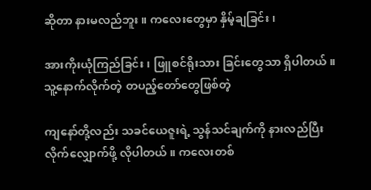ဆိုတာ နားမလည်ဘူး။ ကလေးတွေမှာ နှိမ့်ချခြင်း၊

အားကိုးယုံကြည်ခြင်း၊ ဖြူစင်ရိုးသား ခြင်းတွေသာ ရှိပါတယ်။ သူ့နောက်လိုက်တဲ့ တပည့်တော်တွေဖြစ်တဲ့

ကျနော်တို့လည်း သခင်ယေဇူးရဲ့ သွန်သင်ချက်ကို နားလည်ပြီး လိုက်လျှောက်ဖို့ လိုပါတယ်။ ကလေးတစ်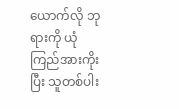ယောက်လို ဘုရားကို ယုံကြည်အားကိုးပြီး သူတစ်ပါး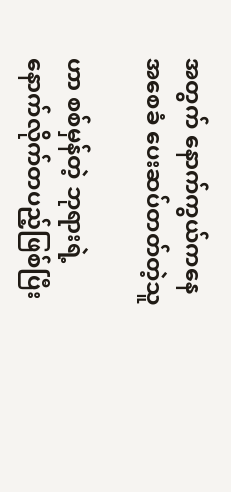အတွက် နောက်ကွယ်ကနေ အစေခံ ပေးဆပ်တတ်တဲ့သူ

ဟာ စစ်မှန်တဲ့ ဘုရားရဲ့ နောက်လိုက်တပည့်ဖြစ်ပြီး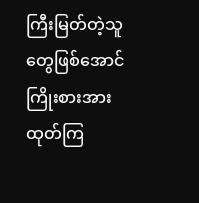ကြီးမြတ်တဲ့သူ တွေဖြစ်အောင် ကြိုးစားအားထုတ်ကြ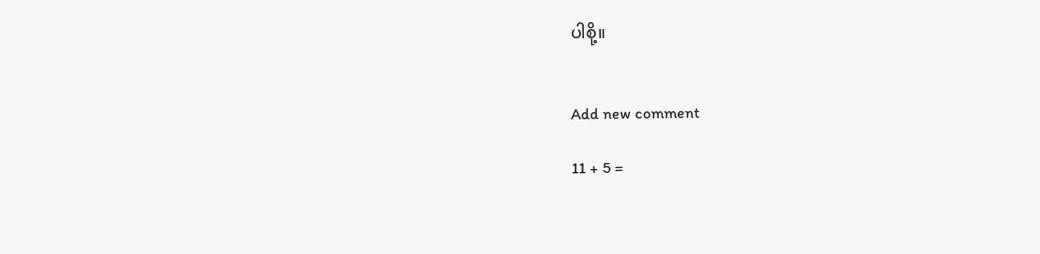ပါစို့။


Add new comment

11 + 5 =